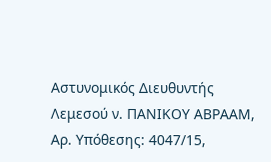Αστυνομικός Διευθυντής Λεμεσού ν. ΠΑΝΙΚΟΥ ΑΒΡΑΑΜ, Αρ. Υπόθεσης: 4047/15,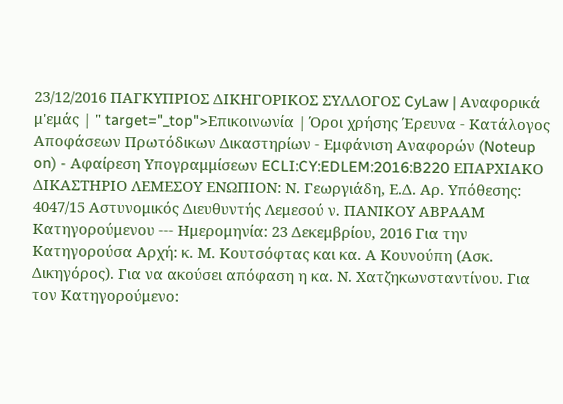23/12/2016 ΠΑΓΚΥΠΡΙΟΣ ΔΙΚΗΓΟΡΙΚΟΣ ΣΥΛΛΟΓΟΣ CyLaw | Αναφορικά μ'εμάς | " target="_top">Επικοινωνία | Όροι χρήσης Έρευνα - Κατάλογος Αποφάσεων Πρωτόδικων Δικαστηρίων - Εμφάνιση Αναφορών (Noteup on) - Αφαίρεση Υπογραμμίσεων ECLI:CY:EDLEM:2016:B220 ΕΠΑΡΧΙΑΚΟ ΔΙΚΑΣΤΗΡΙΟ ΛΕΜΕΣΟΥ ΕΝΩΠΙΟΝ: Ν. Γεωργιάδη, Ε.Δ. Αρ. Υπόθεσης: 4047/15 Αστυνομικός Διευθυντής Λεμεσού ν. ΠΑΝΙΚΟΥ ΑΒΡΑΑΜ Κατηγορούμενου --- Ημερομηνία: 23 Δεκεμβρίου, 2016 Για την Κατηγορούσα Αρχή: κ. Μ. Κουτσόφτας και κα. Α Κουνούπη (Ασκ. Δικηγόρος). Για να ακούσει απόφαση η κα. Ν. Χατζηκωνσταντίνου. Για τον Κατηγορούμενο: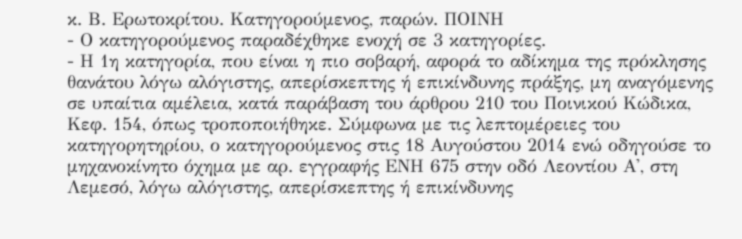κ. Β. Ερωτοκρίτου. Κατηγορούμενος, παρών. ΠΟΙΝΗ
- Ο κατηγορούμενος παραδέχθηκε ενοχή σε 3 κατηγορίες.
- Η 1η κατηγορία, που είναι η πιο σοβαρή, αφορά το αδίκημα της πρόκλησης θανάτου λόγω αλόγιστης, απερίσκεπτης ή επικίνδυνης πράξης, μη αναγόμενης σε υπαίτια αμέλεια, κατά παράβαση του άρθρου 210 του Ποινικού Κώδικα, Κεφ. 154, όπως τροποποιήθηκε. Σύμφωνα με τις λεπτομέρειες του κατηγορητηρίου, ο κατηγορούμενος στις 18 Αυγούστου 2014 ενώ οδηγούσε το μηχανοκίνητο όχημα με αρ. εγγραφής ΕΝΗ 675 στην οδό Λεοντίου Α', στη Λεμεσό, λόγω αλόγιστης, απερίσκεπτης ή επικίνδυνης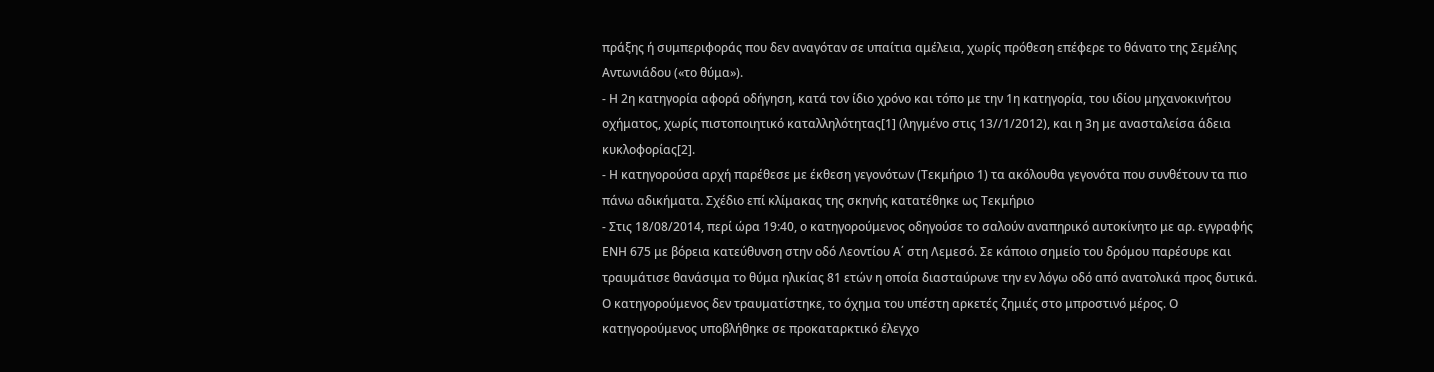πράξης ή συμπεριφοράς που δεν αναγόταν σε υπαίτια αμέλεια, χωρίς πρόθεση επέφερε το θάνατο της Σεμέλης Αντωνιάδου («το θύμα»).
- Η 2η κατηγορία αφορά οδήγηση, κατά τον ίδιο χρόνο και τόπο με την 1η κατηγορία, του ιδίου μηχανοκινήτου οχήματος, χωρίς πιστοποιητικό καταλληλότητας[1] (ληγμένο στις 13//1/2012), και η 3η με ανασταλείσα άδεια κυκλοφορίας[2].
- Η κατηγορούσα αρχή παρέθεσε με έκθεση γεγονότων (Τεκμήριο 1) τα ακόλουθα γεγονότα που συνθέτουν τα πιο πάνω αδικήματα. Σχέδιο επί κλίμακας της σκηνής κατατέθηκε ως Τεκμήριο
- Στις 18/08/2014, περί ώρα 19:40, ο κατηγορούμενος οδηγούσε το σαλούν αναπηρικό αυτοκίνητο με αρ. εγγραφής ΕΝΗ 675 με βόρεια κατεύθυνση στην οδό Λεοντίου Α΄ στη Λεμεσό. Σε κάποιο σημείο του δρόμου παρέσυρε και τραυμάτισε θανάσιμα το θύμα ηλικίας 81 ετών η οποία διασταύρωνε την εν λόγω οδό από ανατολικά προς δυτικά. Ο κατηγορούμενος δεν τραυματίστηκε, το όχημα του υπέστη αρκετές ζημιές στο μπροστινό μέρος. Ο κατηγορούμενος υποβλήθηκε σε προκαταρκτικό έλεγχο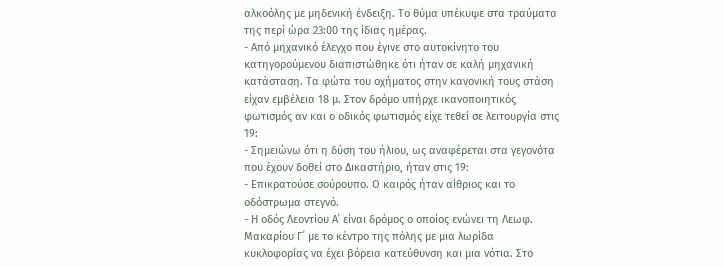αλκοόλης με μηδενική ένδειξη. Το θύμα υπέκυψε στα τραύματα της περί ώρα 23:00 της ίδιας ημέρας.
- Από μηχανικό έλεγχο που έγινε στο αυτοκίνητο του κατηγορούμενου διαπιστώθηκε ότι ήταν σε καλή μηχανική κατάσταση. Τα φώτα του οχήματος στην κανονική τους στάση είχαν εμβέλεια 18 μ. Στον δρόμο υπήρχε ικανοποιητικός φωτισμός αν και ο οδικός φωτισμός είχε τεθεί σε λειτουργία στις 19:
- Σημειώνω ότι η δύση του ήλιου, ως αναφέρεται στα γεγονότα που έχουν δοθεί στο Δικαστήριο, ήταν στις 19:
- Επικρατούσε σούρουπο. Ο καιρός ήταν αίθριος και το οδόστρωμα στεγνό.
- Η οδός Λεοντίου Α΄ είναι δρόμος ο οποίος ενώνει τη Λεωφ. Μακαρίου Γ΄ με το κέντρο της πόλης με μια λωρίδα κυκλοφορίας να έχει βόρεια κατεύθυνση και μια νότια. Στο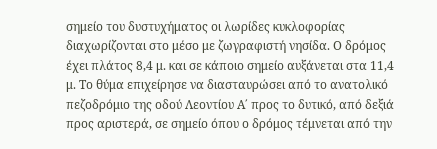σημείο του δυστυχήματος οι λωρίδες κυκλοφορίας διαχωρίζονται στο μέσο με ζωγραφιστή νησίδα. Ο δρόμος έχει πλάτος 8,4 μ. και σε κάποιο σημείο αυξάνεται στα 11,4 μ. Το θύμα επιχείρησε να διασταυρώσει από το ανατολικό πεζοδρόμιο της οδού Λεοντίου Α΄ προς το δυτικό, από δεξιά προς αριστερά, σε σημείο όπου ο δρόμος τέμνεται από την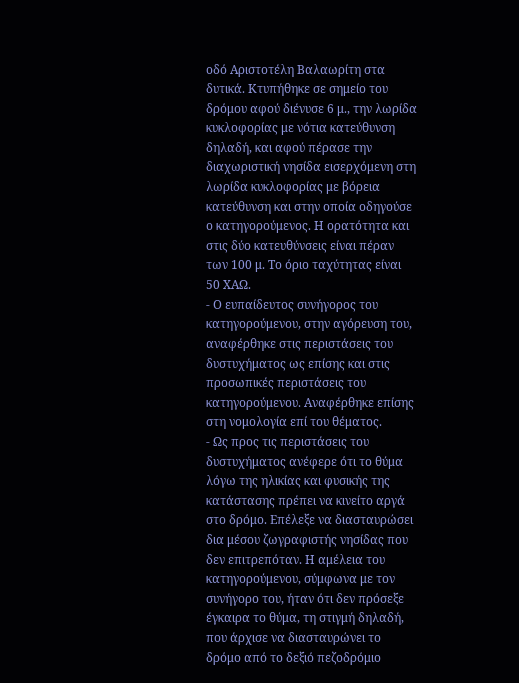οδό Αριστοτέλη Βαλαωρίτη στα δυτικά. Κτυπήθηκε σε σημείο του δρόμου αφού διένυσε 6 μ., την λωρίδα κυκλοφορίας με νότια κατεύθυνση δηλαδή, και αφού πέρασε την διαχωριστική νησίδα εισερχόμενη στη λωρίδα κυκλοφορίας με βόρεια κατεύθυνση και στην οποία οδηγούσε ο κατηγορούμενος. Η ορατότητα και στις δύο κατευθύνσεις είναι πέραν των 100 μ. Το όριο ταχύτητας είναι 50 ΧΑΩ.
- Ο ευπαίδευτος συνήγορος του κατηγορούμενου, στην αγόρευση του, αναφέρθηκε στις περιστάσεις του δυστυχήματος ως επίσης και στις προσωπικές περιστάσεις του κατηγορούμενου. Αναφέρθηκε επίσης στη νομολογία επί του θέματος.
- Ως προς τις περιστάσεις του δυστυχήματος ανέφερε ότι το θύμα λόγω της ηλικίας και φυσικής της κατάστασης πρέπει να κινείτο αργά στο δρόμο. Επέλεξε να διασταυρώσει δια μέσου ζωγραφιστής νησίδας που δεν επιτρεπόταν. Η αμέλεια του κατηγορούμενου, σύμφωνα με τον συνήγορο του, ήταν ότι δεν πρόσεξε έγκαιρα το θύμα, τη στιγμή δηλαδή, που άρχισε να διασταυρώνει το δρόμο από το δεξιό πεζοδρόμιο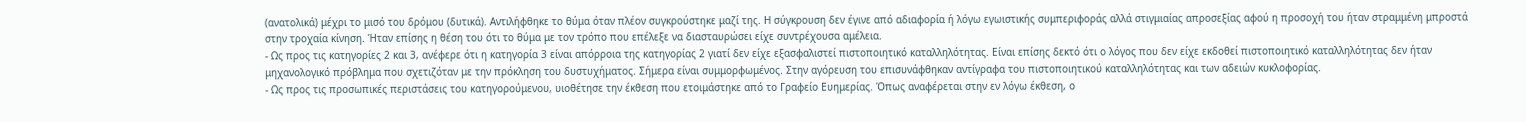(ανατολικά) μέχρι το μισό του δρόμου (δυτικά). Αντιλήφθηκε το θύμα όταν πλέον συγκρούστηκε μαζί της. Η σύγκρουση δεν έγινε από αδιαφορία ή λόγω εγωιστικής συμπεριφοράς αλλά στιγμιαίας απροσεξίας αφού η προσοχή του ήταν στραμμένη μπροστά στην τροχαία κίνηση. Ήταν επίσης η θέση του ότι το θύμα με τον τρόπο που επέλεξε να διασταυρώσει είχε συντρέχουσα αμέλεια.
- Ως προς τις κατηγορίες 2 και 3, ανέφερε ότι η κατηγορία 3 είναι απόρροια της κατηγορίας 2 γιατί δεν είχε εξασφαλιστεί πιστοποιητικό καταλληλότητας. Είναι επίσης δεκτό ότι ο λόγος που δεν είχε εκδοθεί πιστοποιητικό καταλληλότητας δεν ήταν μηχανολογικό πρόβλημα που σχετιζόταν με την πρόκληση του δυστυχήματος. Σήμερα είναι συμμορφωμένος. Στην αγόρευση του επισυνάφθηκαν αντίγραφα του πιστοποιητικού καταλληλότητας και των αδειών κυκλοφορίας.
- Ως προς τις προσωπικές περιστάσεις του κατηγορούμενου, υιοθέτησε την έκθεση που ετοιμάστηκε από το Γραφείο Ευημερίας. Όπως αναφέρεται στην εν λόγω έκθεση, ο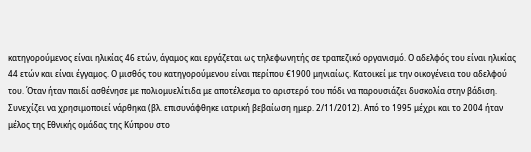κατηγορούμενος είναι ηλικίας 46 ετών, άγαμος και εργάζεται ως τηλεφωνητής σε τραπεζικό οργανισμό. Ο αδελφός του είναι ηλικίας 44 ετών και είναι έγγαμος. Ο μισθός του κατηγορούμενου είναι περίπου €1900 μηνιαίως. Κατοικεί με την οικογένεια του αδελφού του. Όταν ήταν παιδί ασθένησε με πολιομυελίτιδα με αποτέλεσμα το αριστερό του πόδι να παρουσιάζει δυσκολία στην βάδιση. Συνεχίζει να χρησιμοποιεί νάρθηκα (βλ. επισυνάφθηκε ιατρική βεβαίωση ημερ. 2/11/2012). Από το 1995 μέχρι και το 2004 ήταν μέλος της Εθνικής ομάδας της Κύπρου στο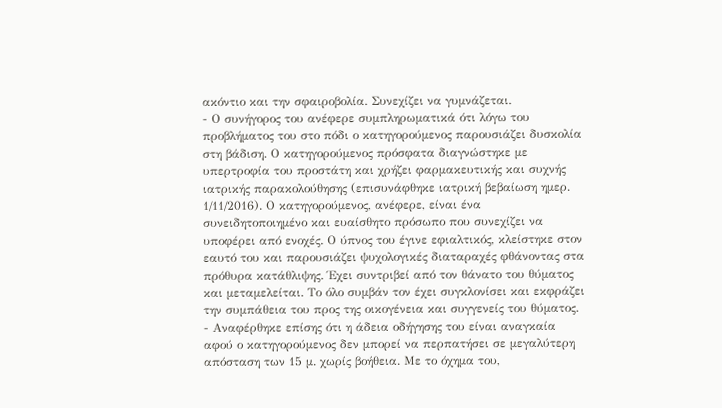ακόντιο και την σφαιροβολία. Συνεχίζει να γυμνάζεται.
- Ο συνήγορος του ανέφερε συμπληρωματικά ότι λόγω του προβλήματος του στο πόδι ο κατηγορούμενος παρουσιάζει δυσκολία στη βάδιση. Ο κατηγορούμενος πρόσφατα διαγνώστηκε με υπερτροφία του προστάτη και χρήζει φαρμακευτικής και συχνής ιατρικής παρακολούθησης (επισυνάφθηκε ιατρική βεβαίωση ημερ. 1/11/2016). Ο κατηγορούμενος, ανέφερε, είναι ένα συνειδητοποιημένο και ευαίσθητο πρόσωπο που συνεχίζει να υποφέρει από ενοχές. Ο ύπνος του έγινε εφιαλτικός, κλείστηκε στον εαυτό του και παρουσιάζει ψυχολογικές διαταραχές φθάνοντας στα πρόθυρα κατάθλιψης. Έχει συντριβεί από τον θάνατο του θύματος και μεταμελείται. Το όλο συμβάν τον έχει συγκλονίσει και εκφράζει την συμπάθεια του προς της οικογένεια και συγγενείς του θύματος.
- Αναφέρθηκε επίσης ότι η άδεια οδήγησης του είναι αναγκαία αφού ο κατηγορούμενος δεν μπορεί να περπατήσει σε μεγαλύτερη απόσταση των 15 μ. χωρίς βοήθεια. Με το όχημα του,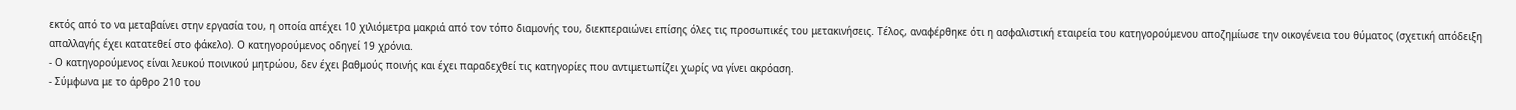εκτός από το να μεταβαίνει στην εργασία του, η οποία απέχει 10 χιλιόμετρα μακριά από τον τόπο διαμονής του, διεκπεραιώνει επίσης όλες τις προσωπικές του μετακινήσεις. Τέλος, αναφέρθηκε ότι η ασφαλιστική εταιρεία του κατηγορούμενου αποζημίωσε την οικογένεια του θύματος (σχετική απόδειξη απαλλαγής έχει κατατεθεί στο φάκελο). Ο κατηγορούμενος οδηγεί 19 χρόνια.
- Ο κατηγορούμενος είναι λευκού ποινικού μητρώου, δεν έχει βαθμούς ποινής και έχει παραδεχθεί τις κατηγορίες που αντιμετωπίζει χωρίς να γίνει ακρόαση.
- Σύμφωνα με το άρθρο 210 του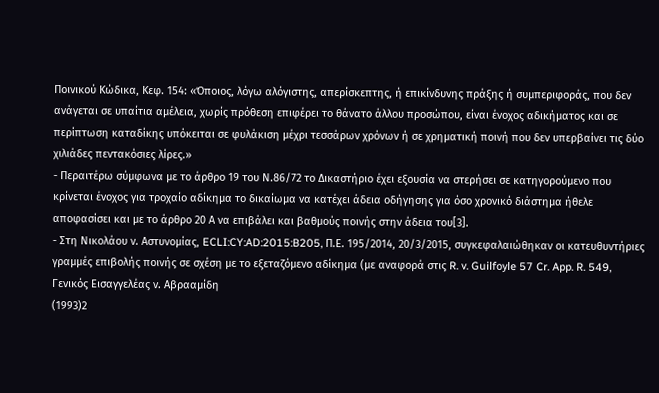Ποινικού Κώδικα, Κεφ. 154: «Όποιος, λόγω αλόγιστης, απερίσκεπτης, ή επικίνδυνης πράξης ή συμπεριφοράς, που δεν ανάγεται σε υπαίτια αμέλεια, χωρίς πρόθεση επιφέρει το θάνατο άλλου προσώπου, είναι ένοχος αδικήματος και σε περίπτωση καταδίκης υπόκειται σε φυλάκιση μέχρι τεσσάρων χρόνων ή σε χρηματική ποινή που δεν υπερβαίνει τις δύο χιλιάδες πεντακόσιες λίρες.»
- Περαιτέρω σύμφωνα με το άρθρο 19 του Ν.86/72 το Δικαστήριο έχει εξουσία να στερήσει σε κατηγορούμενο που κρίνεται ένοχος για τροχαίο αδίκημα το δικαίωμα να κατέχει άδεια οδήγησης για όσο χρονικό διάστημα ήθελε αποφασίσει και με το άρθρο 20 Α να επιβάλει και βαθμούς ποινής στην άδεια του[3].
- Στη Νικολάου ν. Αστυνομίας, ECLI:CY:AD:2015:B205, Π.Ε. 195/2014, 20/3/2015, συγκεφαλαιώθηκαν οι κατευθυντήριες γραμμές επιβολής ποινής σε σχέση με το εξεταζόμενο αδίκημα (με αναφορά στις R. v. Guilfoyle 57 Cr. App. R. 549, Γενικός Εισαγγελέας ν. Αβρααμίδη
(1993)2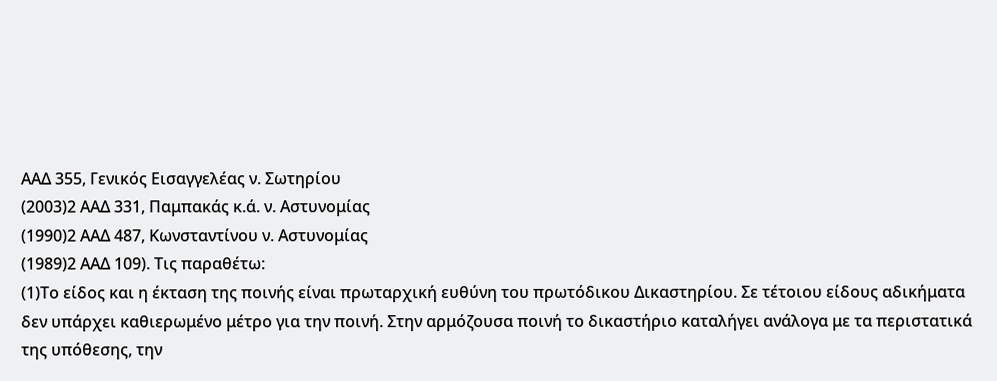ΑΑΔ 355, Γενικός Εισαγγελέας ν. Σωτηρίου
(2003)2 ΑΑΔ 331, Παμπακάς κ.ά. ν. Αστυνομίας
(1990)2 ΑΑΔ 487, Κωνσταντίνου ν. Αστυνομίας
(1989)2 ΑΑΔ 109). Τις παραθέτω:
(1)Το είδος και η έκταση της ποινής είναι πρωταρχική ευθύνη του πρωτόδικου Δικαστηρίου. Σε τέτοιου είδους αδικήματα δεν υπάρχει καθιερωμένο μέτρο για την ποινή. Στην αρμόζουσα ποινή το δικαστήριο καταλήγει ανάλογα με τα περιστατικά της υπόθεσης, την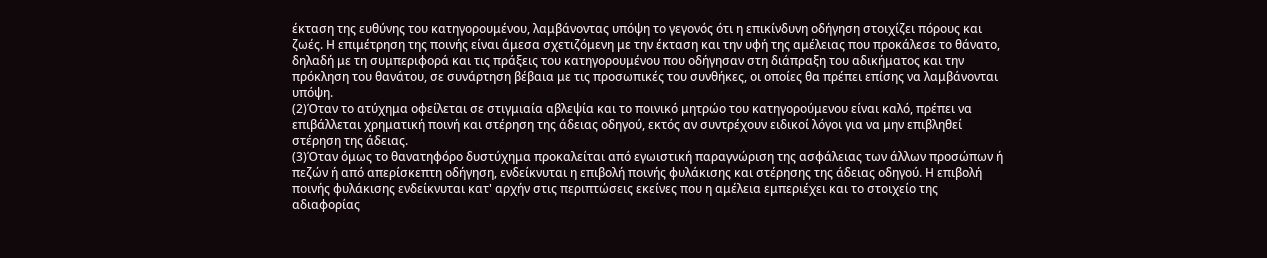έκταση της ευθύνης του κατηγορουμένου, λαμβάνοντας υπόψη το γεγονός ότι η επικίνδυνη οδήγηση στοιχίζει πόρους και ζωές. Η επιμέτρηση της ποινής είναι άμεσα σχετιζόμενη με την έκταση και την υφή της αμέλειας που προκάλεσε το θάνατο, δηλαδή με τη συμπεριφορά και τις πράξεις του κατηγορουμένου που οδήγησαν στη διάπραξη του αδικήματος και την πρόκληση του θανάτου, σε συνάρτηση βέβαια με τις προσωπικές του συνθήκες, οι οποίες θα πρέπει επίσης να λαμβάνονται υπόψη.
(2)Όταν το ατύχημα οφείλεται σε στιγμιαία αβλεψία και το ποινικό μητρώο του κατηγορούμενου είναι καλό, πρέπει να επιβάλλεται χρηματική ποινή και στέρηση της άδειας οδηγού, εκτός αν συντρέχουν ειδικοί λόγοι για να μην επιβληθεί στέρηση της άδειας.
(3)Όταν όμως το θανατηφόρο δυστύχημα προκαλείται από εγωιστική παραγνώριση της ασφάλειας των άλλων προσώπων ή πεζών ή από απερίσκεπτη οδήγηση, ενδείκνυται η επιβολή ποινής φυλάκισης και στέρησης της άδειας οδηγού. Η επιβολή ποινής φυλάκισης ενδείκνυται κατ' αρχήν στις περιπτώσεις εκείνες που η αμέλεια εμπεριέχει και το στοιχείο της αδιαφορίας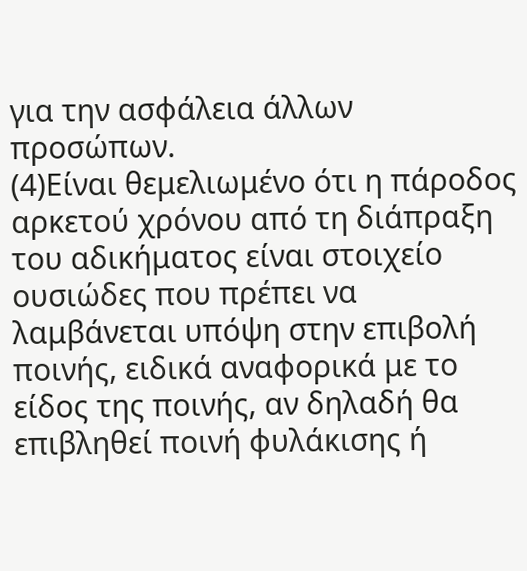για την ασφάλεια άλλων προσώπων.
(4)Είναι θεμελιωμένο ότι η πάροδος αρκετού χρόνου από τη διάπραξη του αδικήματος είναι στοιχείο ουσιώδες που πρέπει να λαμβάνεται υπόψη στην επιβολή ποινής, ειδικά αναφορικά με το είδος της ποινής, αν δηλαδή θα επιβληθεί ποινή φυλάκισης ή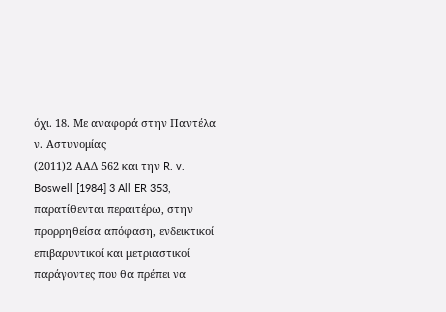όχι. 18. Με αναφορά στην Παντέλα ν. Αστυνομίας
(2011)2 ΑΑΔ 562 και την R. v. Boswell [1984] 3 All ER 353, παρατίθενται περαιτέρω, στην προρρηθείσα απόφαση, ενδεικτικοί επιβαρυντικοί και μετριαστικοί παράγοντες που θα πρέπει να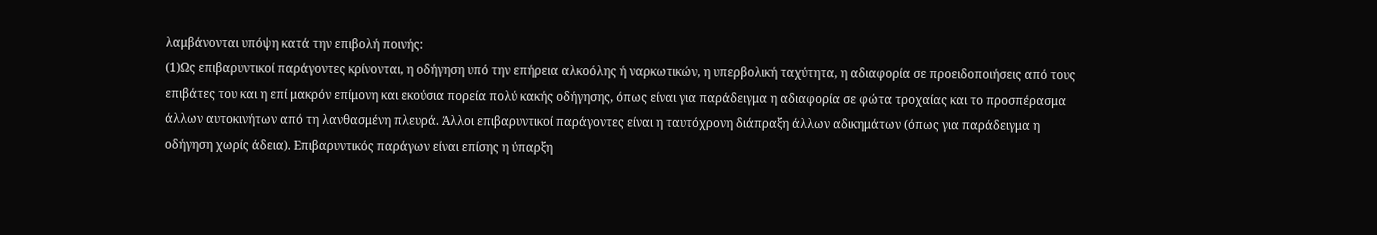λαμβάνονται υπόψη κατά την επιβολή ποινής:
(1)Ως επιβαρυντικοί παράγοντες κρίνονται, η οδήγηση υπό την επήρεια αλκοόλης ή ναρκωτικών, η υπερβολική ταχύτητα, η αδιαφορία σε προειδοποιήσεις από τους επιβάτες του και η επί μακρόν επίμονη και εκούσια πορεία πολύ κακής οδήγησης, όπως είναι για παράδειγμα η αδιαφορία σε φώτα τροχαίας και το προσπέρασμα άλλων αυτοκινήτων από τη λανθασμένη πλευρά. Άλλοι επιβαρυντικοί παράγοντες είναι η ταυτόχρονη διάπραξη άλλων αδικημάτων (όπως για παράδειγμα η οδήγηση χωρίς άδεια). Επιβαρυντικός παράγων είναι επίσης η ύπαρξη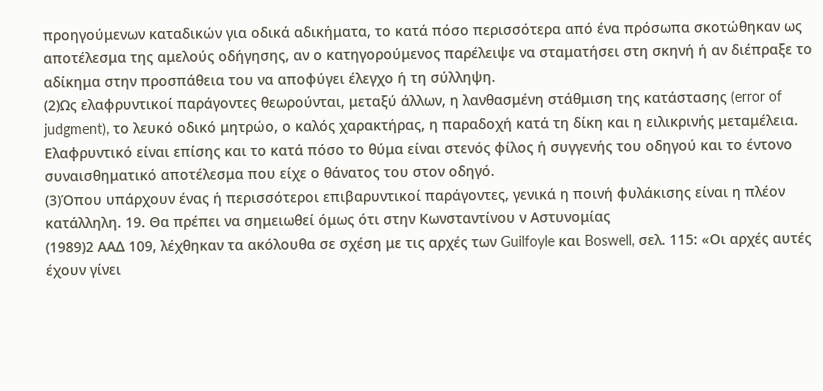προηγούμενων καταδικών για οδικά αδικήματα, το κατά πόσο περισσότερα από ένα πρόσωπα σκοτώθηκαν ως αποτέλεσμα της αμελούς οδήγησης, αν ο κατηγορούμενος παρέλειψε να σταματήσει στη σκηνή ή αν διέπραξε το αδίκημα στην προσπάθεια του να αποφύγει έλεγχο ή τη σύλληψη.
(2)Ως ελαφρυντικοί παράγοντες θεωρούνται, μεταξύ άλλων, η λανθασμένη στάθμιση της κατάστασης (error of judgment), το λευκό οδικό μητρώο, ο καλός χαρακτήρας, η παραδοχή κατά τη δίκη και η ειλικρινής μεταμέλεια. Ελαφρυντικό είναι επίσης και το κατά πόσο το θύμα είναι στενός φίλος ή συγγενής του οδηγού και το έντονο συναισθηματικό αποτέλεσμα που είχε ο θάνατος του στον οδηγό.
(3)Όπου υπάρχουν ένας ή περισσότεροι επιβαρυντικοί παράγοντες, γενικά η ποινή φυλάκισης είναι η πλέον κατάλληλη. 19. Θα πρέπει να σημειωθεί όμως ότι στην Κωνσταντίνου ν Αστυνομίας
(1989)2 ΑΑΔ 109, λέχθηκαν τα ακόλουθα σε σχέση με τις αρχές των Guilfoyle και Boswell, σελ. 115: «Οι αρχές αυτές έχουν γίνει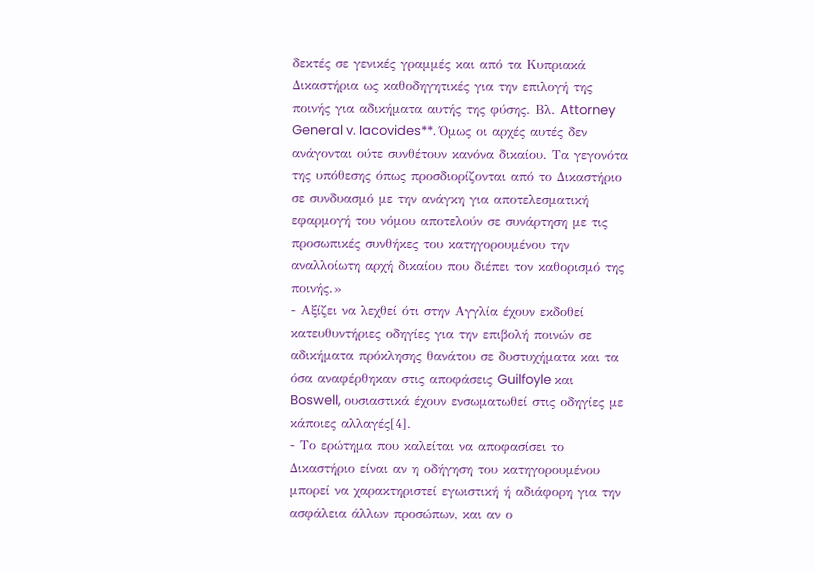δεκτές σε γενικές γραμμές και από τα Κυπριακά Δικαστήρια ως καθοδηγητικές για την επιλογή της ποινής για αδικήματα αυτής της φύσης. Βλ. Attorney General v. Iacovides**. Όμως οι αρχές αυτές δεν ανάγονται ούτε συνθέτουν κανόνα δικαίου. Τα γεγονότα της υπόθεσης όπως προσδιορίζονται από το Δικαστήριο σε συνδυασμό με την ανάγκη για αποτελεσματική εφαρμογή του νόμου αποτελούν σε συνάρτηση με τις προσωπικές συνθήκες του κατηγορουμένου την αναλλοίωτη αρχή δικαίου που διέπει τον καθορισμό της ποινής.»
- Αξίζει να λεχθεί ότι στην Αγγλία έχουν εκδοθεί κατευθυντήριες οδηγίες για την επιβολή ποινών σε αδικήματα πρόκλησης θανάτου σε δυστυχήματα και τα όσα αναφέρθηκαν στις αποφάσεις Guilfoyle και Boswell, ουσιαστικά έχουν ενσωματωθεί στις οδηγίες με κάποιες αλλαγές[4].
- Το ερώτημα που καλείται να αποφασίσει το Δικαστήριο είναι αν η οδήγηση του κατηγορουμένου μπορεί να χαρακτηριστεί εγωιστική ή αδιάφορη για την ασφάλεια άλλων προσώπων, και αν ο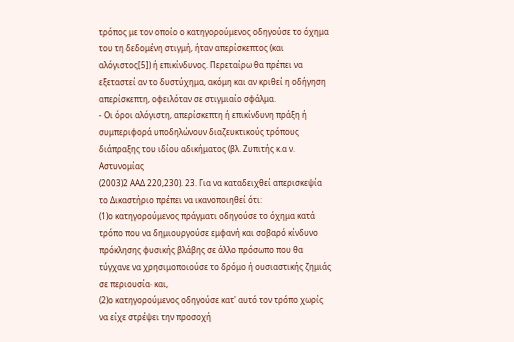τρόπος με τον οποίο ο κατηγορούμενος οδηγούσε το όχημα του τη δεδομένη στιγμή, ήταν απερίσκεπτος (και αλόγιστος[5]) ή επικίνδυνος. Περεταίρω θα πρέπει να εξεταστεί αν το δυστύχημα, ακόμη και αν κριθεί η οδήγηση απερίσκεπτη, οφειλόταν σε στιγμιαίο σφάλμα.
- Οι όροι αλόγιστη, απερίσκεπτη ή επικίνδυνη πράξη ή συμπεριφορά υποδηλώνουν διαζευκτικούς τρόπους διάπραξης του ιδίου αδικήματος (βλ. Ζυπιτής κ.α ν. Αστυνομίας
(2003)2 ΑΑΔ 220,230). 23. Για να καταδειχθεί απερισκεψία το Δικαστήριο πρέπει να ικανοποιηθεί ότι:
(1)ο κατηγορούμενος πράγματι οδηγούσε το όχημα κατά τρόπο που να δημιουργούσε εμφανή και σοβαρό κίνδυνο πρόκλησης φυσικής βλάβης σε άλλο πρόσωπο που θα τύγχανε να χρησιμοποιούσε το δρόμο ή ουσιαστικής ζημιάς σε περιουσία· και,
(2)ο κατηγορούμενος οδηγούσε κατ' αυτό τον τρόπο χωρίς να είχε στρέψει την προσοχή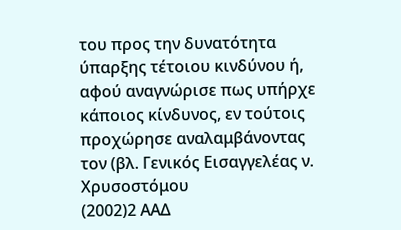του προς την δυνατότητα ύπαρξης τέτοιου κινδύνου ή, αφού αναγνώρισε πως υπήρχε κάποιος κίνδυνος, εν τούτοις προχώρησε αναλαμβάνοντας τον (βλ. Γενικός Εισαγγελέας ν. Χρυσοστόμου
(2002)2 ΑΑΔ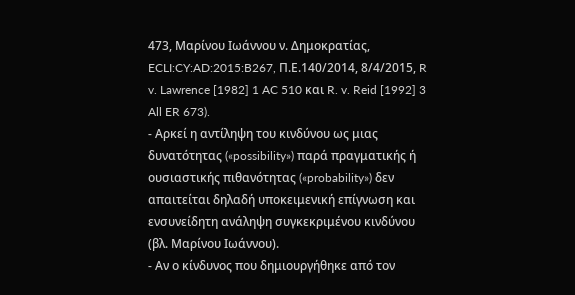473, Μαρίνου Ιωάννου ν. Δημοκρατίας, ECLI:CY:AD:2015:B267, Π.Ε.140/2014, 8/4/2015, R v. Lawrence [1982] 1 AC 510 και R. v. Reid [1992] 3 All ER 673).
- Αρκεί η αντίληψη του κινδύνου ως μιας δυνατότητας («possibility») παρά πραγματικής ή ουσιαστικής πιθανότητας («probability») δεν απαιτείται δηλαδή υποκειμενική επίγνωση και ενσυνείδητη ανάληψη συγκεκριμένου κινδύνου (βλ. Μαρίνου Ιωάννου).
- Αν ο κίνδυνος που δημιουργήθηκε από τον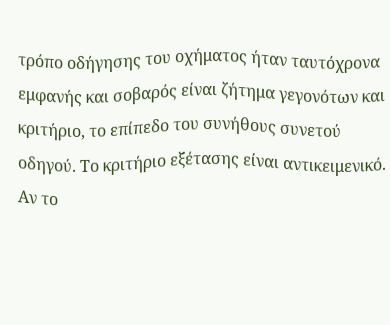τρόπο οδήγησης του οχήματος ήταν ταυτόχρονα εμφανής και σοβαρός είναι ζήτημα γεγονότων και κριτήριο, το επίπεδο του συνήθους συνετού οδηγού. Το κριτήριο εξέτασης είναι αντικειμενικό. Αν το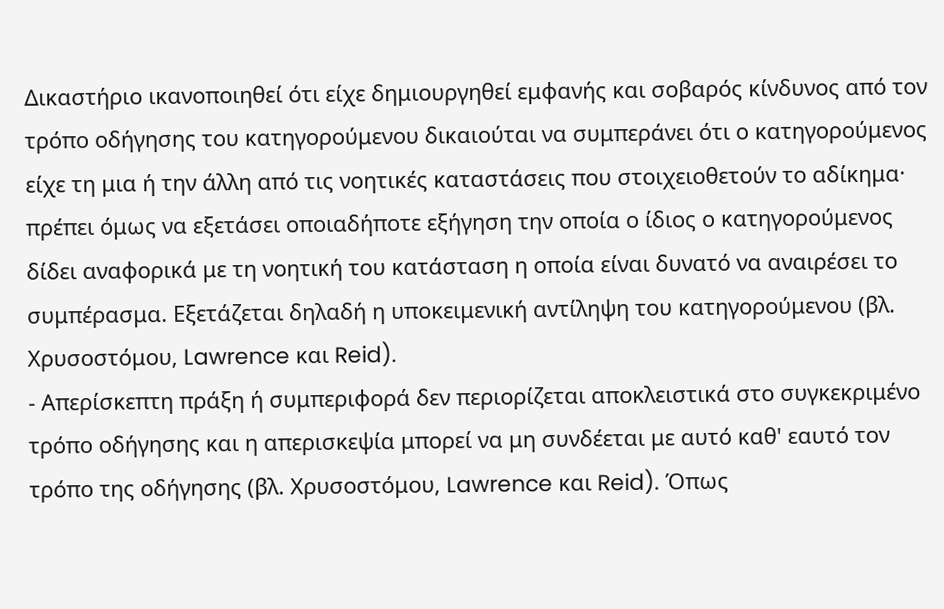Δικαστήριο ικανοποιηθεί ότι είχε δημιουργηθεί εμφανής και σοβαρός κίνδυνος από τον τρόπο οδήγησης του κατηγορούμενου δικαιούται να συμπεράνει ότι ο κατηγορούμενος είχε τη μια ή την άλλη από τις νοητικές καταστάσεις που στοιχειοθετούν το αδίκημα· πρέπει όμως να εξετάσει οποιαδήποτε εξήγηση την οποία ο ίδιος ο κατηγορούμενος δίδει αναφορικά με τη νοητική του κατάσταση η οποία είναι δυνατό να αναιρέσει το συμπέρασμα. Εξετάζεται δηλαδή η υποκειμενική αντίληψη του κατηγορούμενου (βλ. Χρυσοστόμου, Lawrence και Reid).
- Απερίσκεπτη πράξη ή συμπεριφορά δεν περιορίζεται αποκλειστικά στο συγκεκριμένο τρόπο οδήγησης και η απερισκεψία μπορεί να μη συνδέεται με αυτό καθ' εαυτό τον τρόπο της οδήγησης (βλ. Χρυσοστόμου, Lawrence και Reid). Όπως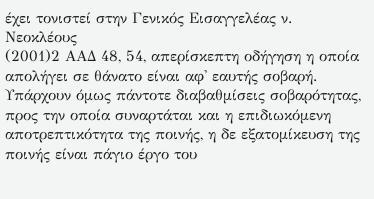έχει τονιστεί στην Γενικός Εισαγγελέας ν. Νεοκλέους
(2001)2 ΑΑΔ 48, 54, απερίσκεπτη οδήγηση η οποία απολήγει σε θάνατο είναι αφ' εαυτής σοβαρή. Υπάρχουν όμως πάντοτε διαβαθμίσεις σοβαρότητας, προς την οποία συναρτάται και η επιδιωκόμενη αποτρεπτικότητα της ποινής, η δε εξατομίκευση της ποινής είναι πάγιο έργο του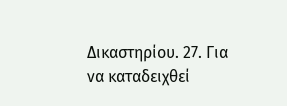Δικαστηρίου. 27. Για να καταδειχθεί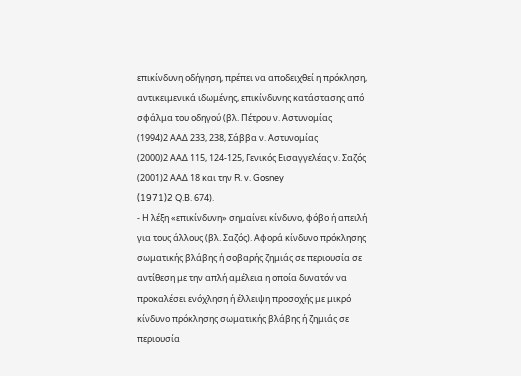επικίνδυνη οδήγηση, πρέπει να αποδειχθεί η πρόκληση, αντικειμενικά ιδωμένης, επικίνδυνης κατάστασης από σφάλμα του οδηγού (βλ. Πέτρου ν. Αστυνομίας
(1994)2 ΑΑΔ 233, 238, Σάββα ν. Αστυνομίας
(2000)2 ΑΑΔ 115, 124-125, Γενικός Εισαγγελέας ν. Σαζός
(2001)2 ΑΑΔ 18 και την R. v. Gosney
(1971)2 Q.Β. 674).
- Η λέξη «επικίνδυνη» σημαίνει κίνδυνο, φόβο ή απειλή για τους άλλους (βλ. Σαζός). Αφορά κίνδυνο πρόκλησης σωματικής βλάβης ή σοβαρής ζημιάς σε περιουσία σε αντίθεση με την απλή αμέλεια η οποία δυνατόν να προκαλέσει ενόχληση ή έλλειψη προσοχής με μικρό κίνδυνο πρόκλησης σωματικής βλάβης ή ζημιάς σε περιουσία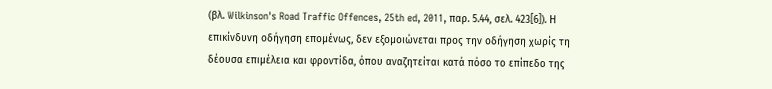(βλ. Wilkinson's Road Traffic Offences, 25th ed, 2011, παρ. 5.44, σελ. 423[6]). Η επικίνδυνη οδήγηση επομένως, δεν εξομοιώνεται προς την οδήγηση χωρίς τη δέουσα επιμέλεια και φροντίδα, όπου αναζητείται κατά πόσο το επίπεδο της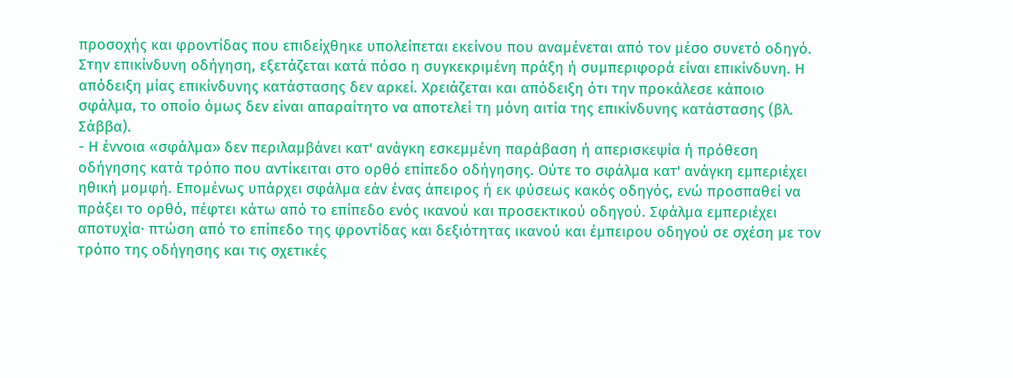προσοχής και φροντίδας που επιδείχθηκε υπολείπεται εκείνου που αναμένεται από τον μέσο συνετό οδηγό. Στην επικίνδυνη οδήγηση, εξετάζεται κατά πόσο η συγκεκριμένη πράξη ή συμπεριφορά είναι επικίνδυνη. Η απόδειξη μίας επικίνδυνης κατάστασης δεν αρκεί. Χρειάζεται και απόδειξη ότι την προκάλεσε κάποιο σφάλμα, το οποίο όμως δεν είναι απαραίτητο να αποτελεί τη μόνη αιτία της επικίνδυνης κατάστασης (βλ. Σάββα).
- Η έννοια «σφάλμα» δεν περιλαμβάνει κατ' ανάγκη εσκεμμένη παράβαση ή απερισκεψία ή πρόθεση οδήγησης κατά τρόπο που αντίκειται στο ορθό επίπεδο οδήγησης. Ούτε το σφάλμα κατ' ανάγκη εμπεριέχει ηθική μομφή. Επομένως υπάρχει σφάλμα εάν ένας άπειρος ή εκ φύσεως κακός οδηγός, ενώ προσπαθεί να πράξει το ορθό, πέφτει κάτω από το επίπεδο ενός ικανού και προσεκτικού οδηγού. Σφάλμα εμπεριέχει αποτυχία· πτώση από το επίπεδο της φροντίδας και δεξιότητας ικανού και έμπειρου οδηγού σε σχέση με τον τρόπο της οδήγησης και τις σχετικές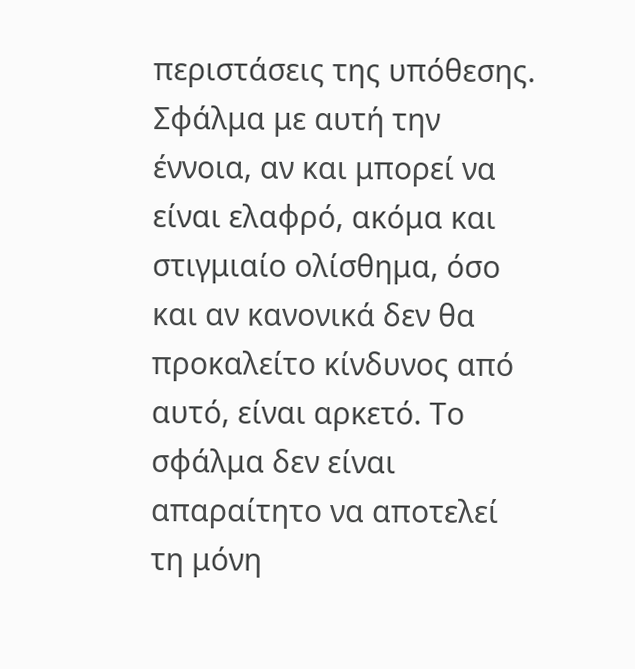περιστάσεις της υπόθεσης. Σφάλμα με αυτή την έννοια, αν και μπορεί να είναι ελαφρό, ακόμα και στιγμιαίο ολίσθημα, όσο και αν κανονικά δεν θα προκαλείτο κίνδυνος από αυτό, είναι αρκετό. Το σφάλμα δεν είναι απαραίτητο να αποτελεί τη μόνη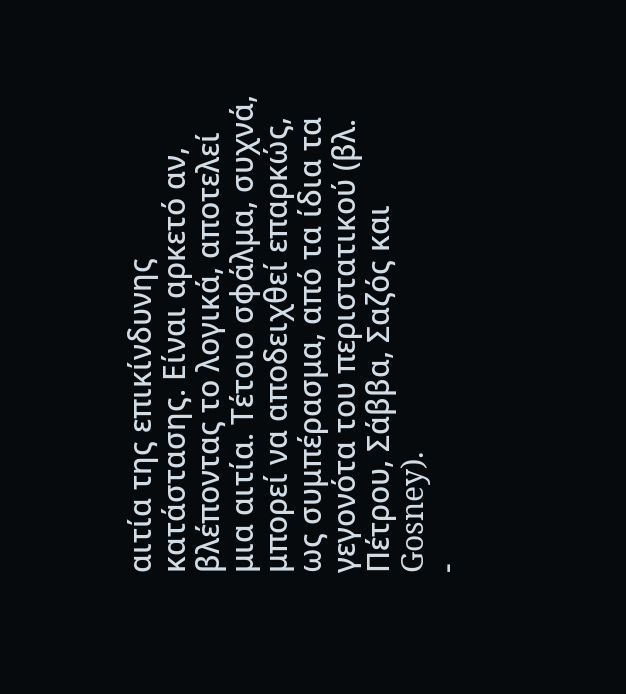αιτία της επικίνδυνης κατάστασης. Είναι αρκετό αν, βλέποντας το λογικά, αποτελεί μια αιτία. Τέτοιο σφάλμα, συχνά, μπορεί να αποδειχθεί επαρκώς, ως συμπέρασμα, από τα ίδια τα γεγονότα του περιστατικού (βλ. Πέτρου, Σάββα, Σαζός και Gosney).
-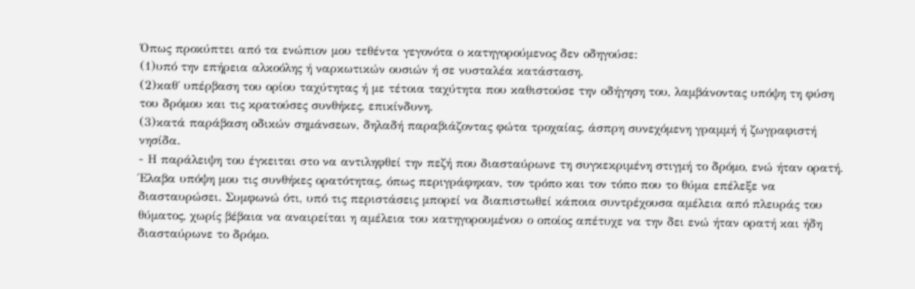Όπως προκύπτει από τα ενώπιον μου τεθέντα γεγονότα ο κατηγορούμενος δεν οδηγούσε:
(1)υπό την επήρεια αλκοόλης ή ναρκωτικών ουσιών ή σε νυσταλέα κατάσταση.
(2)καθ΄ υπέρβαση του ορίου ταχύτητας ή με τέτοια ταχύτητα που καθιστούσε την οδήγηση του, λαμβάνοντας υπόψη τη φύση του δρόμου και τις κρατούσες συνθήκες, επικίνδυνη.
(3)κατά παράβαση οδικών σημάνσεων, δηλαδή παραβιάζοντας φώτα τροχαίας, άσπρη συνεχόμενη γραμμή ή ζωγραφιστή νησίδα.
- Η παράλειψη του έγκειται στο να αντιληφθεί την πεζή που διασταύρωνε τη συγκεκριμένη στιγμή το δρόμο, ενώ ήταν ορατή. Έλαβα υπόψη μου τις συνθήκες ορατότητας, όπως περιγράφηκαν, τον τρόπο και τον τόπο που το θύμα επέλεξε να διασταυρώσει. Συμφωνώ ότι, υπό τις περιστάσεις μπορεί να διαπιστωθεί κάποια συντρέχουσα αμέλεια από πλευράς του θύματος, χωρίς βέβαια να αναιρείται η αμέλεια του κατηγορουμένου ο οποίος απέτυχε να την δει ενώ ήταν ορατή και ήδη διασταύρωνε το δρόμο.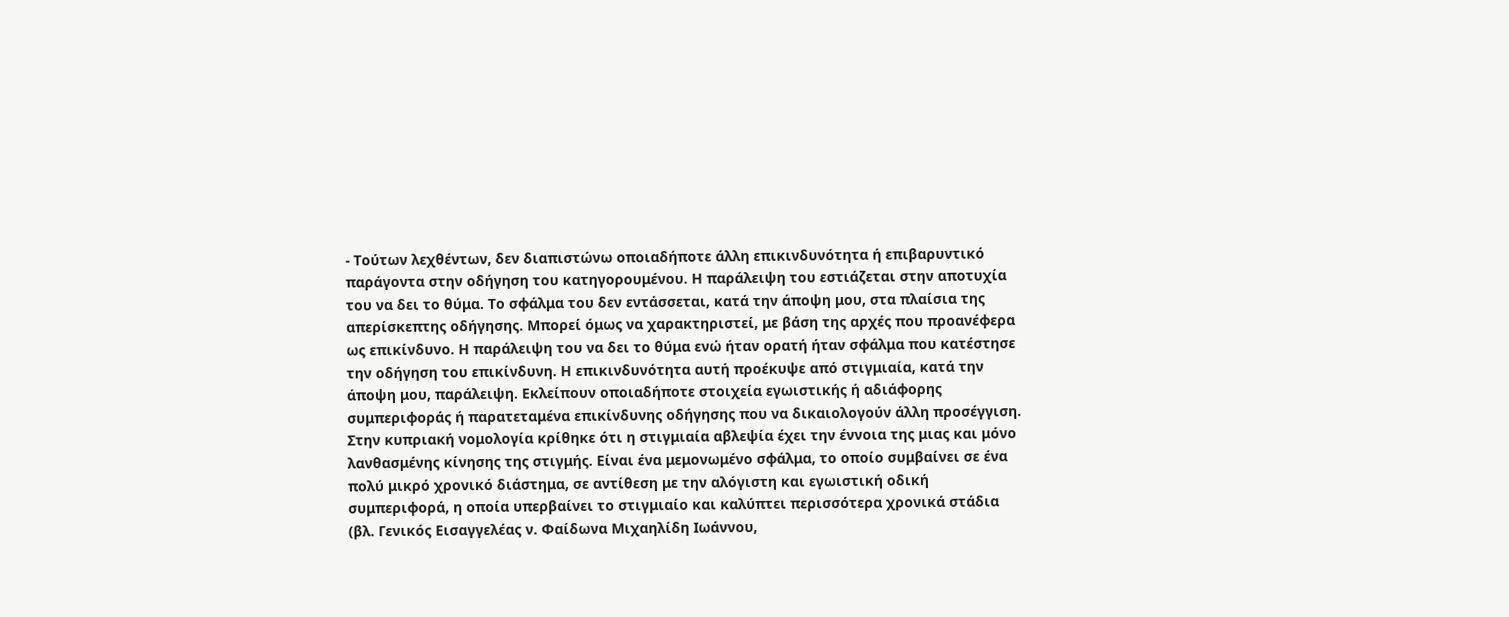- Τούτων λεχθέντων, δεν διαπιστώνω οποιαδήποτε άλλη επικινδυνότητα ή επιβαρυντικό παράγοντα στην οδήγηση του κατηγορουμένου. Η παράλειψη του εστιάζεται στην αποτυχία του να δει το θύμα. Το σφάλμα του δεν εντάσσεται, κατά την άποψη μου, στα πλαίσια της απερίσκεπτης οδήγησης. Μπορεί όμως να χαρακτηριστεί, με βάση της αρχές που προανέφερα ως επικίνδυνο. Η παράλειψη του να δει το θύμα ενώ ήταν ορατή ήταν σφάλμα που κατέστησε την οδήγηση του επικίνδυνη. Η επικινδυνότητα αυτή προέκυψε από στιγμιαία, κατά την άποψη μου, παράλειψη. Εκλείπουν οποιαδήποτε στοιχεία εγωιστικής ή αδιάφορης συμπεριφοράς ή παρατεταμένα επικίνδυνης οδήγησης που να δικαιολογούν άλλη προσέγγιση. Στην κυπριακή νομολογία κρίθηκε ότι η στιγμιαία αβλεψία έχει την έννοια της μιας και μόνο λανθασμένης κίνησης της στιγμής. Είναι ένα μεμονωμένο σφάλμα, το οποίο συμβαίνει σε ένα πολύ μικρό χρονικό διάστημα, σε αντίθεση με την αλόγιστη και εγωιστική οδική συμπεριφορά, η οποία υπερβαίνει το στιγμιαίο και καλύπτει περισσότερα χρονικά στάδια (βλ. Γενικός Εισαγγελέας ν. Φαίδωνα Μιχαηλίδη Ιωάννου,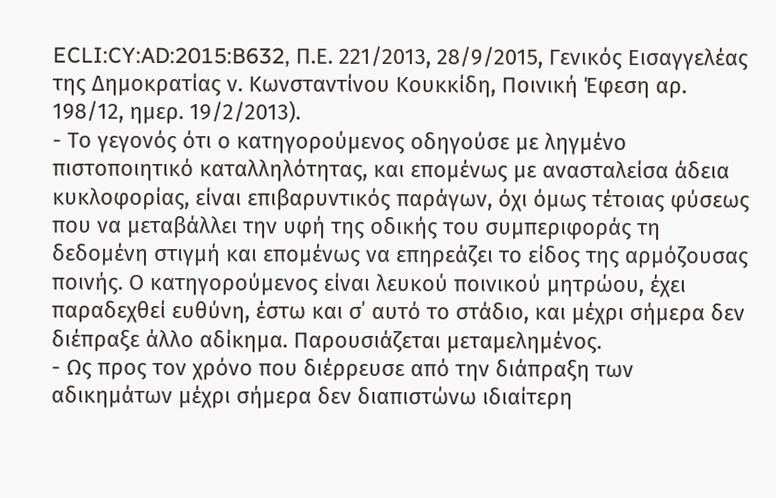ECLI:CY:AD:2015:B632, Π.Ε. 221/2013, 28/9/2015, Γενικός Εισαγγελέας της Δημοκρατίας ν. Κωνσταντίνου Κουκκίδη, Ποινική Έφεση αρ. 198/12, ημερ. 19/2/2013).
- Το γεγονός ότι ο κατηγορούμενος οδηγούσε με ληγμένο πιστοποιητικό καταλληλότητας, και επομένως με ανασταλείσα άδεια κυκλοφορίας, είναι επιβαρυντικός παράγων, όχι όμως τέτοιας φύσεως που να μεταβάλλει την υφή της οδικής του συμπεριφοράς τη δεδομένη στιγμή και επομένως να επηρεάζει το είδος της αρμόζουσας ποινής. Ο κατηγορούμενος είναι λευκού ποινικού μητρώου, έχει παραδεχθεί ευθύνη, έστω και σ΄ αυτό το στάδιο, και μέχρι σήμερα δεν διέπραξε άλλο αδίκημα. Παρουσιάζεται μεταμελημένος.
- Ως προς τον χρόνο που διέρρευσε από την διάπραξη των αδικημάτων μέχρι σήμερα δεν διαπιστώνω ιδιαίτερη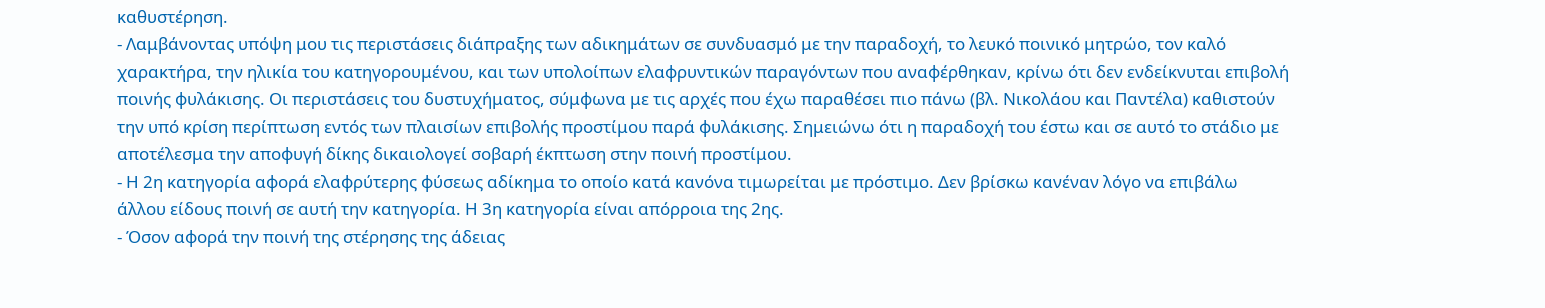καθυστέρηση.
- Λαμβάνοντας υπόψη μου τις περιστάσεις διάπραξης των αδικημάτων σε συνδυασμό με την παραδοχή, το λευκό ποινικό μητρώο, τον καλό χαρακτήρα, την ηλικία του κατηγορουμένου, και των υπολοίπων ελαφρυντικών παραγόντων που αναφέρθηκαν, κρίνω ότι δεν ενδείκνυται επιβολή ποινής φυλάκισης. Οι περιστάσεις του δυστυχήματος, σύμφωνα με τις αρχές που έχω παραθέσει πιο πάνω (βλ. Νικολάου και Παντέλα) καθιστούν την υπό κρίση περίπτωση εντός των πλαισίων επιβολής προστίμου παρά φυλάκισης. Σημειώνω ότι η παραδοχή του έστω και σε αυτό το στάδιο με αποτέλεσμα την αποφυγή δίκης δικαιολογεί σοβαρή έκπτωση στην ποινή προστίμου.
- Η 2η κατηγορία αφορά ελαφρύτερης φύσεως αδίκημα το οποίο κατά κανόνα τιμωρείται με πρόστιμο. Δεν βρίσκω κανέναν λόγο να επιβάλω άλλου είδους ποινή σε αυτή την κατηγορία. Η 3η κατηγορία είναι απόρροια της 2ης.
- Όσον αφορά την ποινή της στέρησης της άδειας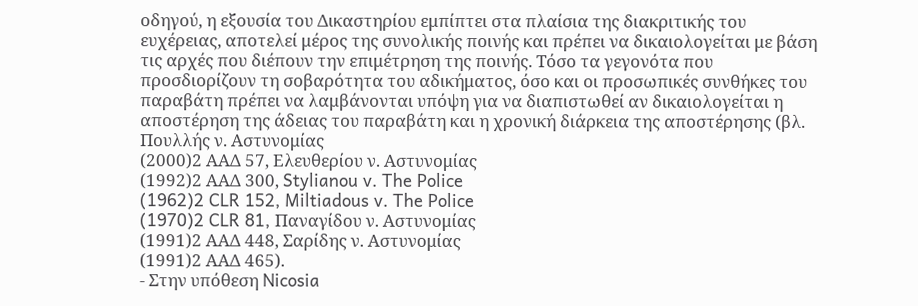οδηγού, η εξουσία του Δικαστηρίου εμπίπτει στα πλαίσια της διακριτικής του ευχέρειας, αποτελεί μέρος της συνολικής ποινής και πρέπει να δικαιολογείται με βάση τις αρχές που διέπουν την επιμέτρηση της ποινής. Τόσο τα γεγονότα που προσδιορίζουν τη σοβαρότητα του αδικήματος, όσο και οι προσωπικές συνθήκες του παραβάτη πρέπει να λαμβάνονται υπόψη για να διαπιστωθεί αν δικαιολογείται η αποστέρηση της άδειας του παραβάτη και η χρονική διάρκεια της αποστέρησης (βλ. Πουλλής ν. Αστυνομίας
(2000)2 ΑΑΔ 57, Ελευθερίου ν. Αστυνομίας
(1992)2 ΑΑΔ 300, Stylianou v. The Police
(1962)2 CLR 152, Miltiadous v. The Police
(1970)2 CLR 81, Παναγίδου ν. Αστυνομίας
(1991)2 ΑΑΔ 448, Σαρίδης ν. Αστυνομίας
(1991)2 ΑΑΔ 465).
- Στην υπόθεση Nicosia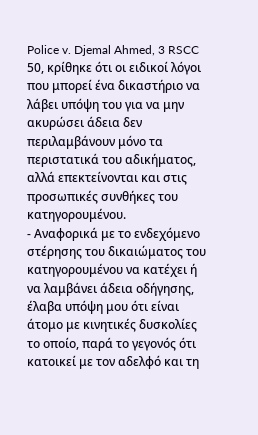Police v. Djemal Ahmed, 3 RSCC 50, κρίθηκε ότι οι ειδικοί λόγοι που μπορεί ένα δικαστήριο να λάβει υπόψη του για να μην ακυρώσει άδεια δεν περιλαμβάνουν μόνο τα περιστατικά του αδικήματος, αλλά επεκτείνονται και στις προσωπικές συνθήκες του κατηγορουμένου.
- Αναφορικά με το ενδεχόμενο στέρησης του δικαιώματος του κατηγορουμένου να κατέχει ή να λαμβάνει άδεια οδήγησης, έλαβα υπόψη μου ότι είναι άτομο με κινητικές δυσκολίες το οποίο, παρά το γεγονός ότι κατοικεί με τον αδελφό και τη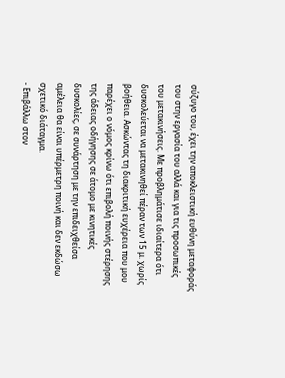σύζυγο του, έχει την αποκλειστική ευθύνη μεταφοράς του στην εργασία του αλλά και για τις προσωπικές του μετακινήσεις. Με προβλημάτισε ιδιαίτερα ότι δυσκολεύεται να μετακινηθεί πέραν των 15 μ. χωρίς βοήθεια. Ασκώντας τη διακριτική ευχέρεια που μου παρέχει ο νόμος κρίνω ότι επιβολή ποινής στέρησης της άδειας οδήγησης σε άτομο με κινητικές δυσκολίες, σε συνάρτηση με την επιδειχθείσα αμέλεια θα είναι υπέρμετρη ποινή και δεν εκδώσω σχετικό διάταγμα.
- Επιβάλλω στον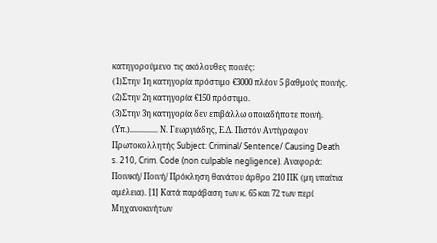κατηγορούμενο τις ακόλουθες ποινές:
(1)Στην 1η κατηγορία πρόστιμο €3000 πλέον 5 βαθμούς ποινής.
(2)Στην 2η κατηγορία €150 πρόστιμο.
(3)Στην 3η κατηγορία δεν επιβάλλω οποιαδήποτε ποινή. (Υπ.).............. Ν. Γεωργιάδης, Ε.Δ. Πιστόν Αντίγραφον Πρωτοκολλητής Subject: Criminal/ Sentence/ Causing Death s. 210, Crim. Code (non culpable negligence). Αναφορά: Ποινική/ Ποινή/ Πρόκληση θανάτου άρθρο 210 ΠΚ (μη υπαίτια αμέλεια). [1] Κατά παράβαση των κ. 65 και 72 των περί Μηχανοκινήτων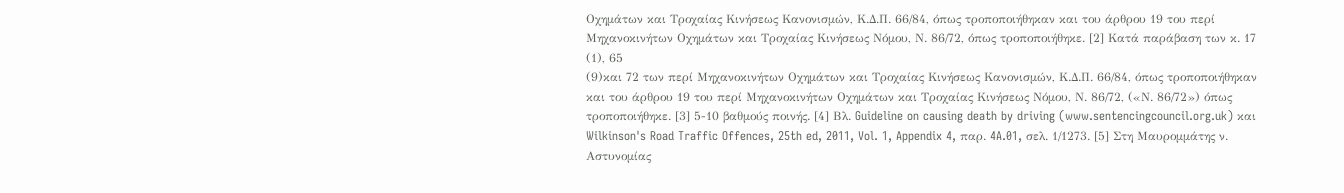Οχημάτων και Τροχαίας Κινήσεως Κανονισμών, Κ.Δ.Π. 66/84, όπως τροποποιήθηκαν και του άρθρου 19 του περί Μηχανοκινήτων Οχημάτων και Τροχαίας Κινήσεως Νόμου, Ν. 86/72, όπως τροποποιήθηκε. [2] Κατά παράβαση των κ. 17
(1), 65
(9)και 72 των περί Μηχανοκινήτων Οχημάτων και Τροχαίας Κινήσεως Κανονισμών, Κ.Δ.Π. 66/84, όπως τροποποιήθηκαν και του άρθρου 19 του περί Μηχανοκινήτων Οχημάτων και Τροχαίας Κινήσεως Νόμου, Ν. 86/72, («Ν. 86/72») όπως τροποποιήθηκε. [3] 5-10 βαθμούς ποινής. [4] Βλ. Guideline on causing death by driving (www.sentencingcouncil.org.uk) και Wilkinson's Road Traffic Offences, 25th ed, 2011, Vol. 1, Appendix 4, παρ. 4A.01, σελ. 1/1273. [5] Στη Μαυρομμάτης ν. Αστυνομίας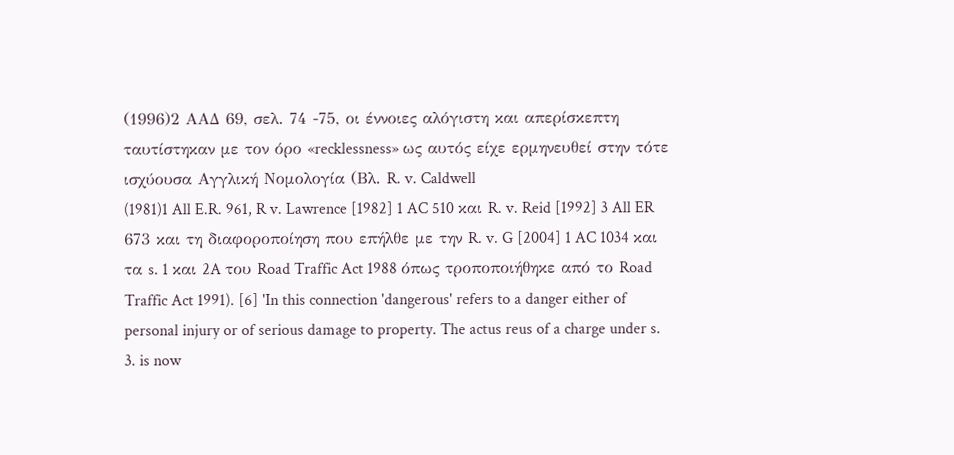(1996)2 ΑΑΔ 69, σελ. 74 -75, οι έννοιες αλόγιστη και απερίσκεπτη ταυτίστηκαν με τον όρο «recklessness» ως αυτός είχε ερμηνευθεί στην τότε ισχύουσα Αγγλική Νομολογία (Βλ. R. v. Caldwell
(1981)1 All E.R. 961, R v. Lawrence [1982] 1 AC 510 και R. v. Reid [1992] 3 All ER 673 και τη διαφοροποίηση που επήλθε με την R. v. G [2004] 1 AC 1034 και τα s. 1 και 2A του Road Traffic Act 1988 όπως τροποποιήθηκε από το Road Traffic Act 1991). [6] 'In this connection 'dangerous' refers to a danger either of personal injury or of serious damage to property. The actus reus of a charge under s. 3. is now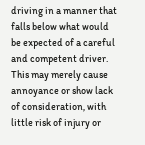driving in a manner that falls below what would be expected of a careful and competent driver. This may merely cause annoyance or show lack of consideration, with little risk of injury or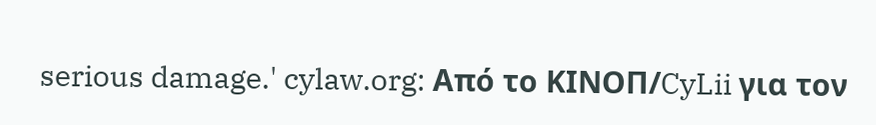serious damage.' cylaw.org: Από το ΚΙΝOΠ/CyLii για τον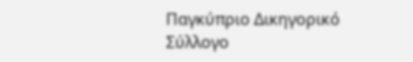Παγκύπριο Δικηγορικό Σύλλογο